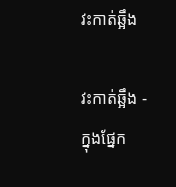វះកាត់ឆ្អឹង

វះកាត់ឆ្អឹង - ក្នុងផ្នែក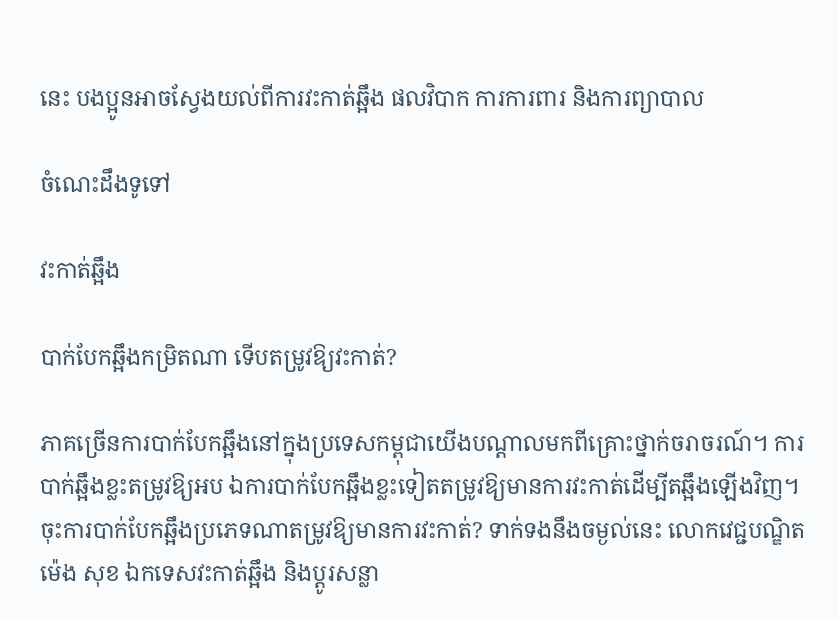នេះ បងប្អូនអាចស្វែងយល់ពីការវះកាត់ឆ្អឹង ផលវិបាក ការការពារ និងការព្យាបាល

ចំណេះដឹងទូទៅ

វះកាត់ឆ្អឹង

បាក់បែកឆ្អឹងកម្រិតណា ទើបតម្រូវឱ្យវះកាត់?

ភាគច្រើនការបាក់បែកឆ្អឹងនៅក្នុងប្រទេសកម្ពុជាយើងបណ្ដាលមកពីគ្រោះថ្នាក់ចរាចរណ៍។ ការបាក់ឆ្អឹងខ្លះតម្រូវឱ្យអប ឯការបាក់បែកឆ្អឹងខ្លះទៀតតម្រូវឱ្យមានការវះកាត់ដើម្បីតឆ្អឹងឡើងវិញ។ ចុះការបាក់បែកឆ្អឹងប្រភេទណាតម្រូវឱ្យមានការវះកាត់? ទាក់ទងនឹងចម្ងល់នេះ លោកវេជ្ជបណ្ឌិត ម៉េង សុខ ឯកទេសវះកាត់ឆ្អឹង និងប្តូរសន្លា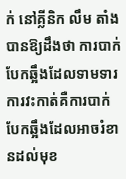ក់ នៅគ្លីនិក លឹម តាំង បានឱ្យដឹងថា ការបាក់បែកឆ្អឹងដែលទាមទារការវះកាត់គឺការបាក់បែកឆ្អឹងដែលអាចរំខានដល់មុខ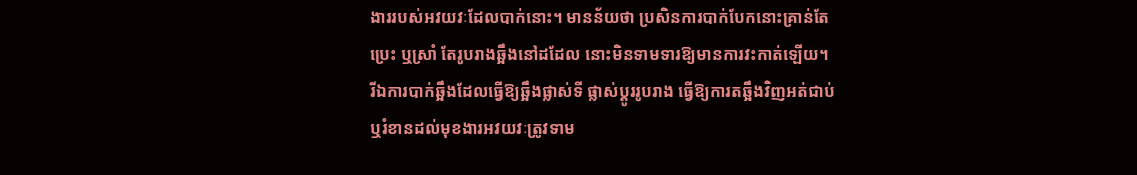ងាររបស់អវយវៈដែលបាក់នោះ។ មានន័យថា ប្រសិនការបាក់បែកនោះគ្រាន់តែប្រេះ ឬស្រាំ តែរូបរាងឆ្អឹងនៅដដែល នោះមិនទាមទារឱ្យមានការវះកាត់ឡើយ។ រីឯការបាក់ឆ្អឹងដែលធ្វើឱ្យឆ្អឹងផ្លាស់ទី ផ្លាស់ប្ដូររូបរាង ធ្វើឱ្យការតឆ្អឹងវិញអត់ជាប់ ឬរំខានដល់មុខងារអវយវៈត្រូវទាម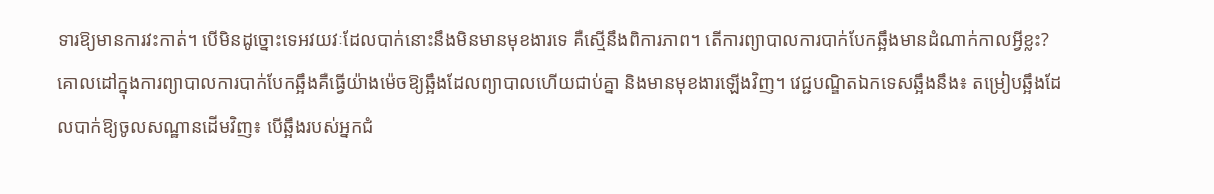ទារឱ្យមានការវះកាត់។ បើមិនដូច្នោះទេអវយវៈដែលបាក់នោះនឹងមិនមានមុខងារទេ គឺស្មើនឹងពិការភាព។ តើការព្យាបាលការបាក់បែកឆ្អឹងមានដំណាក់កាលអ្វីខ្លះ? គោលដៅក្នុងការព្យាបាលការបាក់បែកឆ្អឹងគឺធ្វើយ៉ាងម៉េចឱ្យឆ្អឹងដែលព្យាបាលហើយជាប់គ្នា និងមានមុខងារឡើងវិញ។ វេជ្ជបណ្ឌិតឯកទេសឆ្អឹងនឹង៖ តម្រៀបឆ្អឹងដែលបាក់ឱ្យចូលសណ្ឋានដើមវិញ៖ បើឆ្អឹងរបស់អ្នកជំ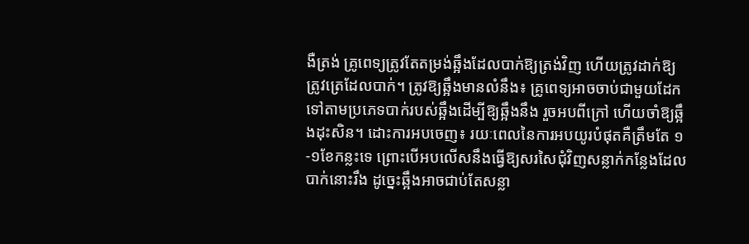ងឺត្រង់ គ្រូពេទ្យត្រូវតែតម្រង់ឆ្អឹងដែលបាក់ឱ្យត្រង់វិញ ហើយត្រូវដាក់ឱ្យត្រូវត្រេដែលបាក់។ ត្រូវឱ្យឆ្អឹងមានលំនឹង៖ គ្រូពេទ្យអាចចាប់ជាមួយដែកទៅតាមប្រភេទបាក់របស់ឆ្អឹងដើម្បីឱ្យឆ្អឹងនឹង រួចអបពីក្រៅ ហើយចាំឱ្យឆ្អឹងដុះសិន។ ដោះការអបចេញ៖ រយៈពេលនៃការអបយូរបំផុតគឺត្រឹមតែ ១-១ខែកន្លះទេ ព្រោះបើអបលើសនឹងធ្វើឱ្យសរសៃជុំវិញសន្លាក់កន្លែងដែលបាក់នោះរឹង ដូច្នេះឆ្អឹងអាចជាប់តែសន្លា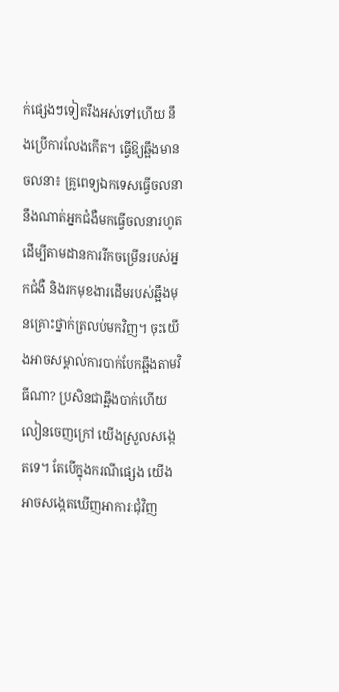ក់ផ្សេងៗទៀតរឹងអស់ទៅហើយ នឹងប្រើការលែងកើត។ ធ្វើឱ្យឆ្អឹងមានចលនា៖ គ្រូពេទ្យឯកទេសធ្វើចលនានឹងណាត់អ្នកជំងឺមកធ្វើចលនារហូត ដើម្បីតាមដានការរីកចម្រើនរបស់អ្នកជំងឺ និងរកមុខងារដើមរបស់ឆ្អឹងមុនគ្រោះថ្នាក់ត្រលប់មកវិញ។ ចុះយើងអាចសម្គាល់ការបាក់បែកឆ្អឹងតាមវិធីណា? ប្រសិនជាឆ្អឹងបាក់ហើយលៀនចេញក្រៅ យើងស្រួលសង្កេតទេ។ តែបើក្នុងករណីផ្សេង យើងអាចសង្កេតឃើញអាការៈជុំវិញ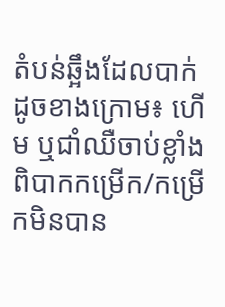តំបន់ឆ្អឹងដែលបាក់ដូចខាងក្រោម៖ ហើម ឬជាំឈឺចាប់ខ្លាំង ពិបាកកម្រើក/កម្រើកមិនបាន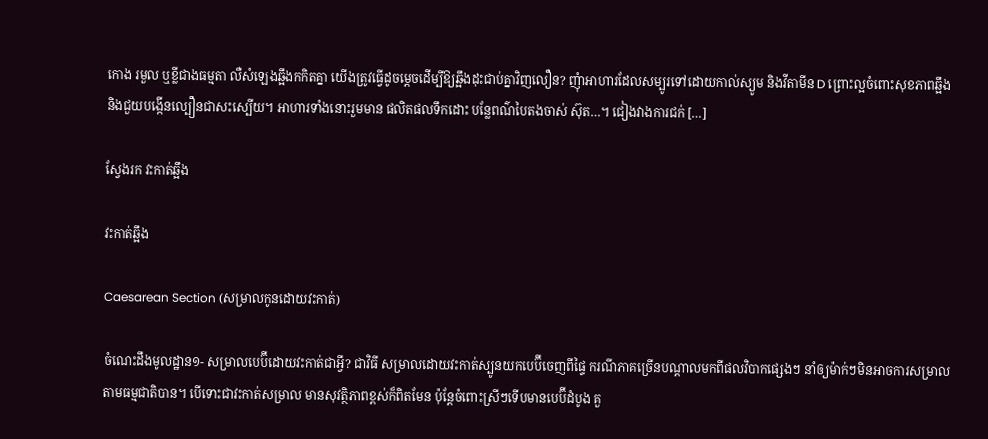កោង រមួល ឬខ្លីជាងធម្មតា លឺសំឡេងឆ្អឹងកកិតគ្នា យើងត្រូវធ្វើដូចម្ដេចដើម្បីឱ្យឆ្អឹងដុះជាប់គ្នាវិញលឿន? ញុំាអាហារដែលសម្បូរទៅដោយកាល់ស្យូម និងវីតាមីន D ព្រោះល្អចំពោះសុខភាពឆ្អឹង និងជួយបង្កើនល្បឿនជាសះស្បើយ។ អាហារទាំងនោះរួមមាន ផលិតផលទឹកដោះ បន្លែពណ៌បៃតងចាស់ ស៊ុត…។ ជៀងវាងការជក់ […]

ស្វែងរក វះកាត់ឆ្អឹង

វះកាត់ឆ្អឹង

Caesarean Section (សម្រាលកូនដោយវះកាត់)

ចំណេះដឹងមូលដ្ឋាន១- សម្រាលបេប៊ីដោយវះកាត់ជាអ្វី? ជាវិធី សម្រាលដោយវះកាត់ស្បូនយកបេប៊ីចេញពីផ្ទៃ ករណីភាគច្រើនបណ្ដាលមកពីផលវិបាកផ្សេងៗ នាំឲ្យម៉ាក់ៗមិនអាចការសម្រាលតាមធម្មជាតិបាន។ បើទោះជាវះកាត់សម្រាល មានសុវត្ថិភាពខ្ពស់ក៏ពិតមែន ប៉ុន្តែចំពោះស្រីៗទើបមានបេប៊ីដំបូង គួ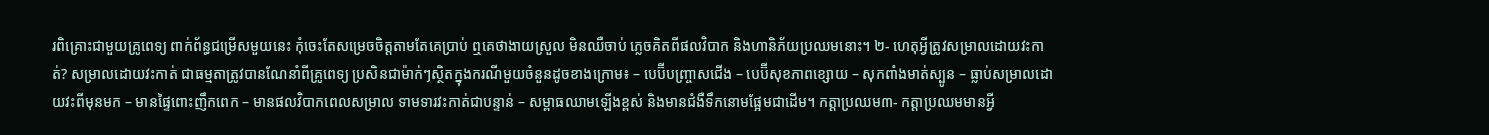រពិគ្រោះជាមួយគ្រូពេទ្យ ពាក់ព័ន្ធជម្រើសមួយនេះ កុំចេះតែសម្រេចចិត្តតាមតែគេប្រាប់ ឮគេថាងាយស្រួល មិនឈឺចាប់ ភ្លេចគិតពីផលវិបាក និងហានិភ័យប្រឈមនោះ។ ២- ហេតុអ្វីត្រូវសម្រាលដោយវះកាត់? សម្រាលដោយវះកាត់ ជាធម្មតាត្រូវបានណែនាំពីគ្រូពេទ្យ ប្រសិនជាម៉ាក់ៗស្ថិតក្នុងករណីមួយចំនួនដូចខាងក្រោម៖ – បេប៊ីបញ្ច្រាសជើង – បេប៊ីសុខភាពខ្សោយ – សុកពាំងមាត់ស្បូន – ធ្លាប់សម្រាលដោយវះពីមុនមក – មានផ្ទៃពោះញឹកពេក – មានផលវិបាកពេលសម្រាល ទាមទារវះកាត់ជាបន្ទាន់ – សម្ពាធឈាមឡើងខ្ពស់ និងមានជំងឺទឹកនោមផ្អែមជាដើម។ កត្តាប្រឈម៣- កត្តាប្រឈមមានអ្វី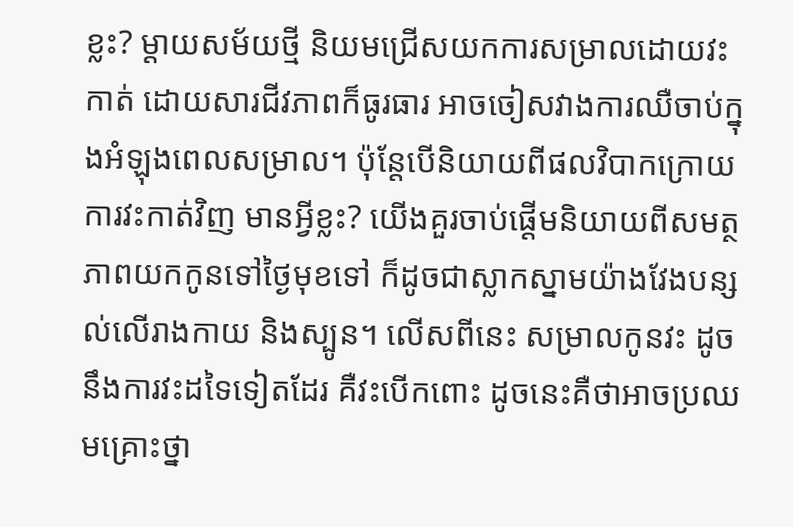ខ្លះ? ម្ដាយសម័យថ្មី និយមជ្រើសយកការសម្រាលដោយវះកាត់ ដោយសារជីវភាពក៏ធូរធារ អាចចៀសវាងការឈឺចាប់ក្នុងអំឡុងពេលសម្រាល។ ប៉ុន្តែបើនិយាយពីផលវិបាកក្រោយការវះកាត់វិញ មានអ្វីខ្លះ? យើងគួរចាប់ផ្តើមនិយាយពីសមត្ថភាពយកកូនទៅថ្ងៃមុខទៅ ក៏ដូចជាស្លាកស្នាមយ៉ាងវែងបន្សល់លើរាងកាយ និងស្បូន។ លើសពីនេះ សម្រាលកូនវះ ដូចនឹងការវះដទៃទៀតដែរ គឺវះបើកពោះ ដូចនេះគឺថាអាចប្រឈមគ្រោះថ្នា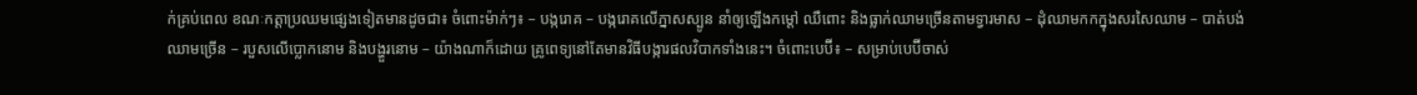ក់គ្រប់ពេល ខណៈកត្តាប្រឈមផ្សេងទៀតមានដូចជា៖ ចំពោះម៉ាក់ៗ៖ – បង្ករោគ – បង្ករោគលើភ្នាសស្បូន នាំឲ្យឡើងកម្ដៅ ឈឺពោះ និងធ្លាក់ឈាមច្រើនតាមទ្វារមាស – ដុំឈាមកកក្នុងសរសៃឈាម – បាត់បង់ឈាមច្រើន – របួសលើប្លោកនោម និងបង្ហួរនោម – យ៉ាងណាក៏ដោយ គ្រូពេទ្យនៅតែមានវិធីបង្ការផលវិបាកទាំងនេះ។ ចំពោះបេប៊ី៖ – សម្រាប់បេប៊ីចាស់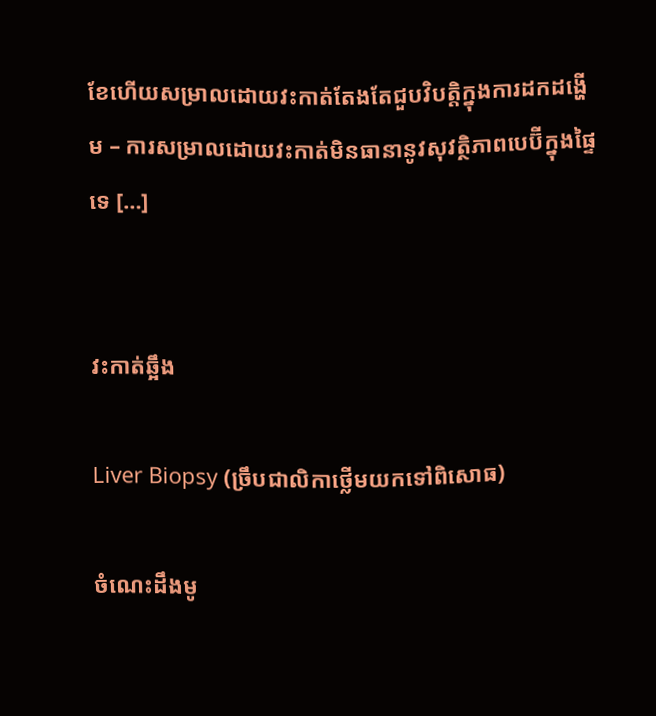ខែហើយសម្រាលដោយវះកាត់តែងតែជួបវិបត្តិក្នុងការដកដង្ហើម – ការសម្រាលដោយវះកាត់មិនធានានូវសុវត្ថិភាពបេប៊ីក្នុងផ្ទៃទេ […]


វះកាត់ឆ្អឹង

Liver Biopsy (ច្រឹបជាលិកាថ្លើមយកទៅពិសោធ)

ចំណេះដឹងមូ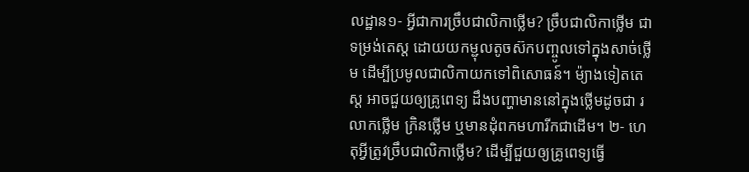លដ្ឋាន១- អ្វីជាការច្រឹបជាលិកាថ្លើម? ច្រឹបជាលិកាថ្លើម ជាទម្រង់តេស្ត ដោយយកម្ជុលតូចស៊កបញ្ចូលទៅក្នុងសាច់ថ្លើម ដើម្បីប្រមូលជាលិកាយកទៅពិសោធន៍។ ម៉្យាងទៀតតេស្ត អាចជួយឲ្យគ្រូពេទ្យ ដឹងបញ្ហាមាននៅក្នុងថ្លើមដូចជា រលាកថ្លើម ក្រិនថ្លើម ឬមានដុំពកមហារីកជាដើម។ ២- ហេតុអ្វីត្រូវច្រឹបជាលិកាថ្លើម? ដើម្បីជួយឲ្យគ្រូពេទ្យធ្វើ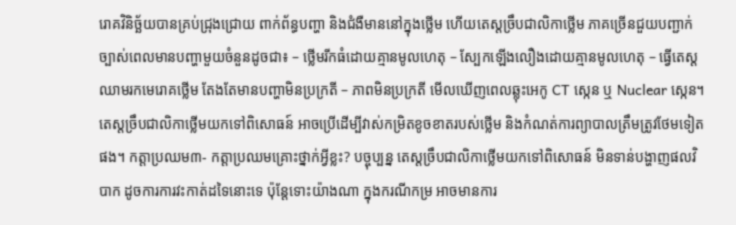រោគវិនិច្ឆ័យបានគ្រប់ជ្រុងជ្រោយ ពាក់ព័ន្ធបញ្ហា និងជំងឺមាននៅក្នុងថ្លើម ហើយតេស្តច្រឹបជាលិកាថ្លើម ភាគច្រើនជួយបញ្ជាក់ច្បាស់ពេលមានបញ្ហាមួយចំនួនដូចជា៖ – ថ្លើមរីកធំដោយគ្មានមូលហេតុ – ស្បែកឡើងលឿងដោយគ្មានមូលហេតុ – ធ្វើតេស្ដឈាមរកមេរោគថ្លើម តែងតែមានបញ្ហាមិនប្រក្រតី – ភាពមិនប្រក្រតី មើលឃើញពេលឆ្លុះអេកូ CT ស្កេន ឬ Nuclear ស្កេន។ តេស្តច្រឹបជាលិកាថ្លើមយកទៅពិសោធន៍ អាចប្រើដើម្បីវាស់កម្រិតខូចខាតរបស់ថ្លើម និងកំណត់ការព្យាបាលត្រឹមត្រូវថែមទៀតផង។ កត្តាប្រឈម៣- កត្តាប្រឈមគ្រោះថ្នាក់អ្វីខ្លះ? បច្ចុប្បន្ន តេស្តច្រឹបជាលិកាថ្លើមយកទៅពិសោធន៍ មិនទាន់បង្ហាញផលវិបាក ដូចការការវះកាត់ដទៃនោះទេ ប៉ុន្ដែទោះយ៉ាងណា ក្នុងករណីកម្រ អាចមានការ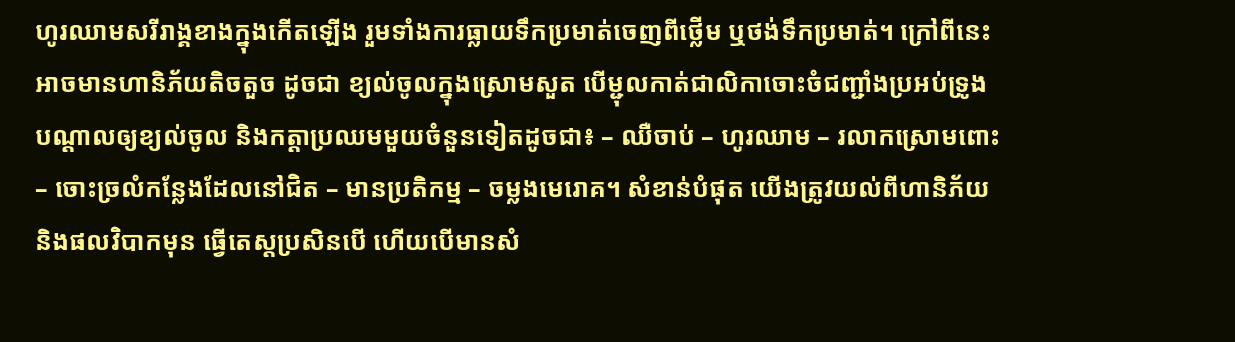ហូរឈាមសរីរាង្គខាងក្នុងកើតឡើង រួមទាំងការធ្លាយទឹកប្រមាត់ចេញពីថ្លើម ឬថង់ទឹកប្រមាត់។ ក្រៅពីនេះ អាចមានហានិភ័យតិចតួច ដូចជា ខ្យល់ចូលក្នុងស្រោមសួត បើម្ជុលកាត់ជាលិកាចោះចំជញ្ជាំងប្រអប់ទ្រូង បណ្ដាលឲ្យខ្យល់ចូល និងកត្តាប្រឈមមួយចំនួនទៀតដូចជា៖ – ឈឺចាប់ – ហូរឈាម – រលាកស្រោមពោះ – ចោះច្រលំកន្លែងដែលនៅជិត – មានប្រតិកម្ម – ចម្លងមេរោគ។ សំខាន់បំផុត យើងត្រូវយល់ពីហានិភ័យ និងផលវិបាកមុន ធ្វើតេស្តប្រសិនបើ ហើយបើមានសំ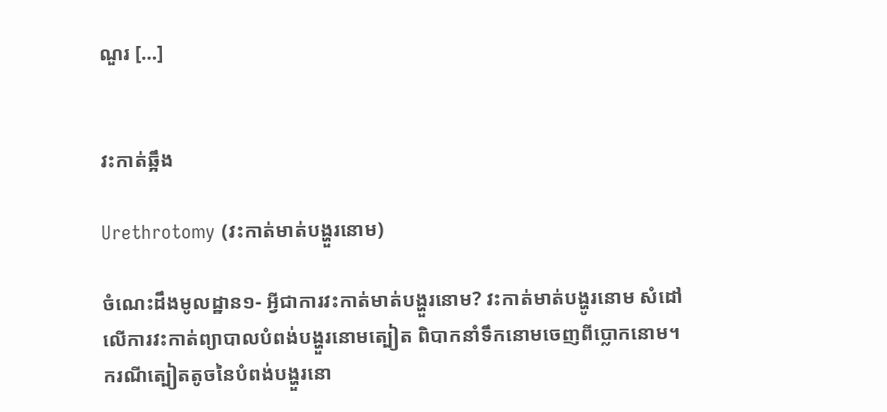ណួរ […]


វះកាត់ឆ្អឹង

Urethrotomy (វះកាត់មាត់បង្ហួរនោម)

ចំណេះដឹងមូលដ្ឋាន១- អ្វីជាការវះកាត់មាត់បង្ហួរនោម? វះកាត់មាត់បង្ហូរនោម សំដៅលើការវះកាត់ព្យាបាលបំពង់បង្ហួរនោមត្បៀត ពិបាកនាំទឹកនោមចេញពីប្លោកនោម។ ករណីត្បៀតតូចនៃបំពង់បង្ហួរនោ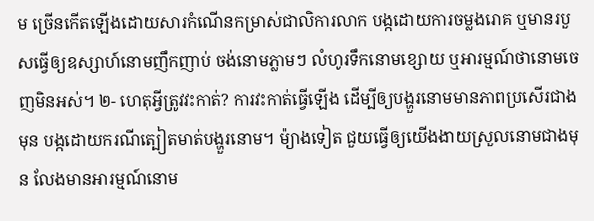ម ច្រើនកើតឡើងដោយសារកំណើនកម្រាស់ជាលិការលាក បង្កដោយការចម្លងរោគ ឬមានរបួសធ្វើឲ្យឧស្សាហ៍នោមញឹកញាប់ ចង់នោមភ្លាមៗ លំហូរទឹកនោមខ្សោយ ឬអារម្មណ៍ថានោមចេញមិនអស់។ ២- ហេតុអ្វីត្រូវវះកាត់? ការវះកាត់ធ្វើឡើង ដើម្បីឲ្យបង្ហួរនោមមានភាពប្រសើរជាងមុន បង្កដោយករណីត្បៀតមាត់បង្ហួរនោម។ ម៉្យាងទៀត ជួយធ្វើឲ្យយើងងាយស្រួលនោមជាងមុន លែងមានអារម្មណ៍នោម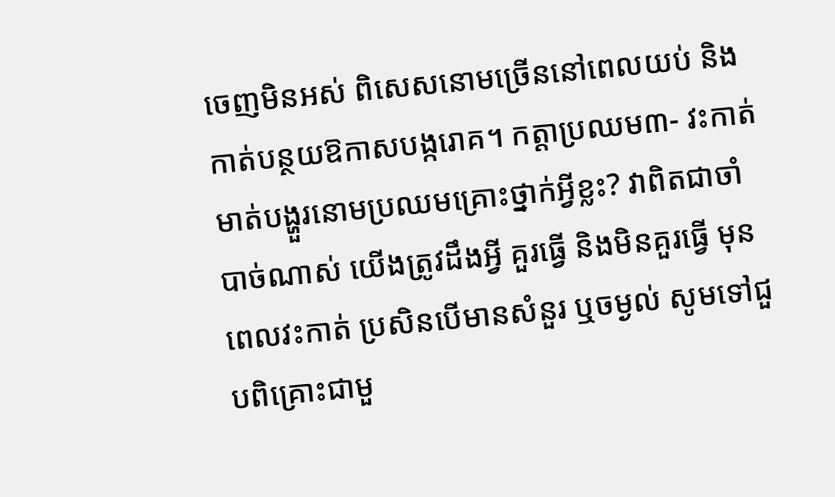ចេញមិនអស់ ពិសេសនោមច្រើននៅពេលយប់ និងកាត់បន្ថយឱកាសបង្ករោគ។ កត្តាប្រឈម៣- វះកាត់មាត់បង្ហួរនោមប្រឈមគ្រោះថ្នាក់អ្វីខ្លះ? វាពិតជាចាំបាច់ណាស់ យើងត្រូវដឹងអ្វី គួរធ្វើ និងមិនគួរធ្វើ មុនពេលវះកាត់ ប្រសិនបើមានសំនួរ ឬចម្ងល់ សូមទៅជួបពិគ្រោះជាមួ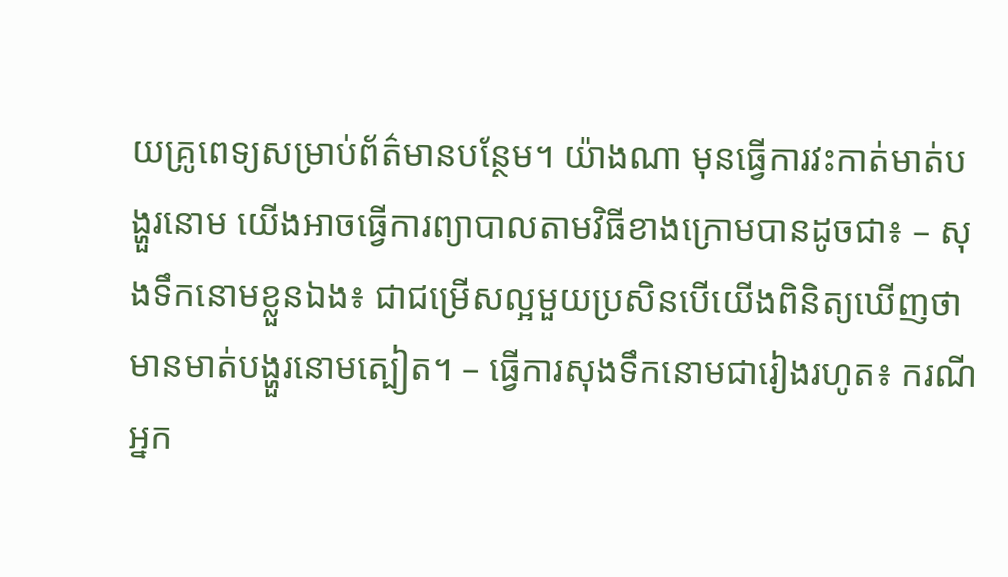យគ្រូពេទ្យសម្រាប់ព័ត៌មានបន្ថែម។ យ៉ាងណា មុនធ្វើការវះកាត់មាត់បង្ហួរនោម យើងអាចធ្វើការព្យាបាលតាមវិធីខាងក្រោមបានដូចជា៖ – សុងទឹកនោមខ្លួនឯង៖ ជាជម្រើសល្អមួយប្រសិនបើយើងពិនិត្យឃើញថា មានមាត់បង្ហួរនោមត្បៀត។ – ធ្វើការសុងទឹកនោមជារៀងរហូត៖ ករណីអ្នក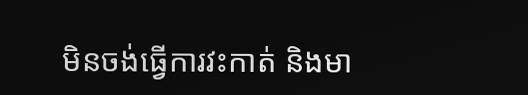មិនចង់ធ្វើការវះកាត់ និងមា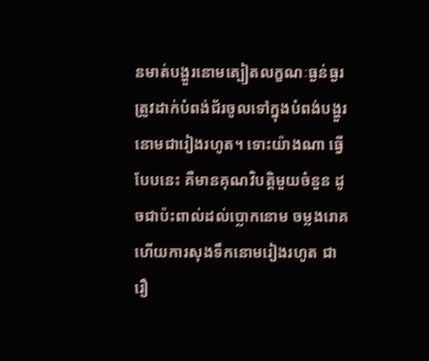នមាត់បង្ហួរនោមត្បៀតលក្ខណៈធ្ងន់ធ្ងរ ត្រូវដាក់បំពង់ជ័រចូលទៅក្នុងបំពង់បង្ហួរនោមជារៀងរហូត។ ទោះយ៉ាងណា ធ្វើបែបនេះ គឺមានគុណវិបត្តិមួយចំនួន ដូចជាប៉ះពាល់ដល់ប្លោកនោម ចម្លងរោគ ហើយការសុងទឹកនោមរៀងរហូត ជារឿ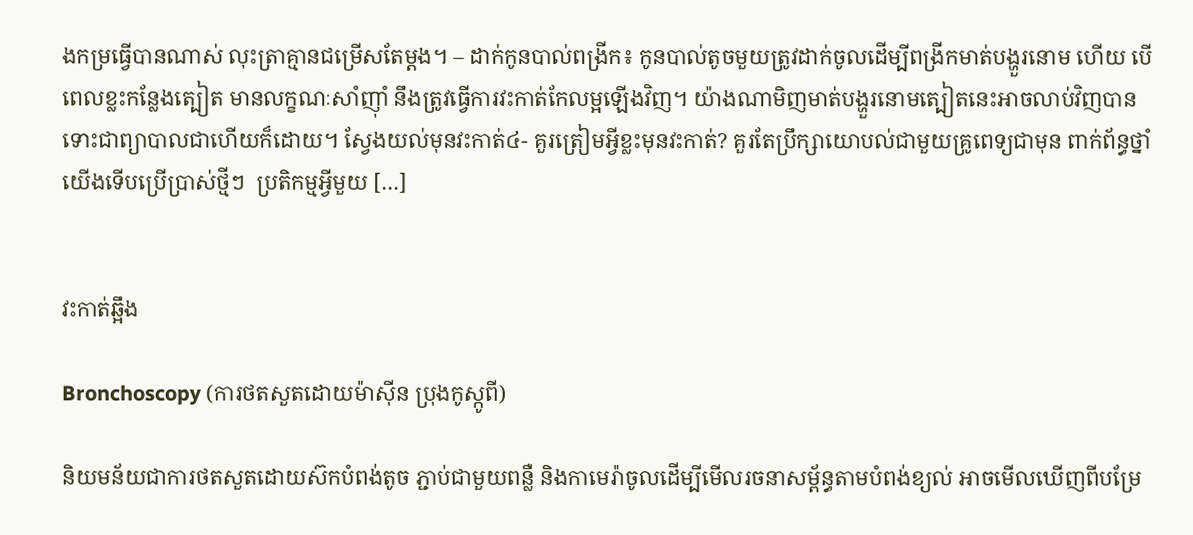ងកម្រធ្វើបានណាស់ លុះត្រាគ្មានជម្រើសតែម្ដង។ – ដាក់កូនបាល់ពង្រីក៖ កូនបាល់តូចមួយត្រូវដាក់ចូលដើម្បីពង្រីកមាត់បង្ហួរនោម ហើយ បើពេលខ្លះកន្លែងត្បៀត មានលក្ខណៈសាំញ៉ាំ នឹងត្រូវធ្វើការវះកាត់កែលម្អឡើងវិញ។ យ៉ាងណាមិញមាត់បង្ហួរនោមត្បៀតនេះអាចលាប់វិញបានទោះជាព្យាបាលជាហើយក៏ដោយ។ ស្វែងយល់មុនវះកាត់៤- គួរត្រៀមអ្វីខ្លះមុនវះកាត់? គួរតែប្រឹក្សាយោបល់ជាមួយគ្រូពេទ្យជាមុន ពាក់ព័ន្ធថ្នាំយើងទើបប្រើប្រាស់ថ្មីៗ  ប្រតិកម្មអ្វីមួយ […]


វះកាត់ឆ្អឹង

Bronchoscopy (ការថតសួតដោយម៉ាស៊ីន ប្រុងកូស្កូពី)

និយមន័យជាការថតសួតដោយស៊កបំពង់តូច ភ្ជាប់ជាមួយពន្លឺ និងកាមេរ៉ាចូលដើម្បីមើលរចនាសម្ព័ន្ធតាមបំពង់ខ្យល់ អាចមើលឃើញពីបម្រែ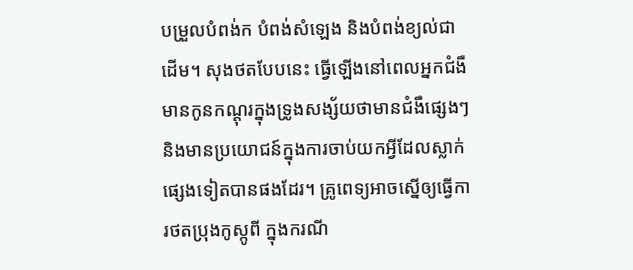បម្រួលបំពង់ក បំពង់សំឡេង និងបំពង់ខ្យល់ជាដើម។ សុងថតបែបនេះ ធ្វើឡើងនៅពេលអ្នកជំងឺមានកូនកណ្ដុរក្នុងទ្រូងសង្ស័យថាមានជំងឺផ្សេងៗ និងមានប្រយោជន៍ក្នុងការចាប់យកអ្វីដែលស្លាក់ផ្សេងទៀតបានផងដែរ។ គ្រូពេទ្យអាចស្នើឲ្យធ្វើការថតប្រុងកូស្កូពី ក្នុងករណី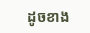ដូចខាង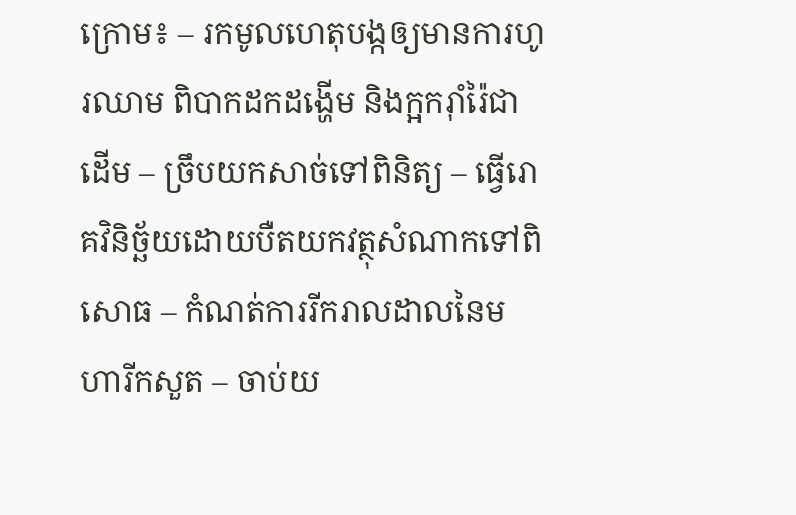ក្រោម៖ – រកមូលហេតុបង្កឲ្យមានការហូរឈាម ពិបាកដកដង្ហើម និងក្អករ៉ាំរ៉ៃជាដើម – ច្រឹបយកសាច់ទៅពិនិត្យ – ធ្វើរោគវិនិច្ឆ័យដោយបឺតយកវត្ថុសំណាកទៅពិសោធ – កំណត់ការរីករាលដាលនៃមហារីកសួត – ចាប់យ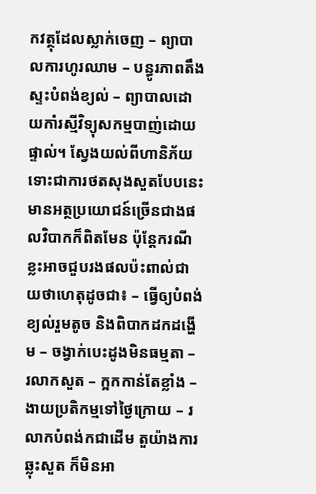កវត្ថុដែលស្លាក់ចេញ – ព្យាបាលការហូរឈាម – បន្ធូរភាពតឹងស្ទះបំពង់ខ្យល់ – ព្យាបាលដោយកាំរស្មីវិទ្យុសកម្មបាញ់ដោយផ្ទាល់។ ស្វែងយល់ពីហានិភ័យទោះជាការថតសុងសួតបែបនេះមានអត្ថប្រយោជន៍ច្រើនជាងផលវិបាកក៏ពិតមែន ប៉ុន្តែករណីខ្លះអាចជួបរងផលប៉ះពាល់ជាយថាហេតុដូចជា៖ – ធ្វើឲ្យបំពង់ខ្យល់រួមតូច និងពិបាកដកដង្ហើម – ចង្វាក់បេះដូងមិនធម្មតា – រលាកសួត – ក្អកកាន់តែខ្លាំង – ងាយប្រតិកម្មទៅថ្ងៃក្រោយ – រលាកបំពង់កជាដើម តួយ៉ាងការឆ្លុះសួត ក៏មិនអា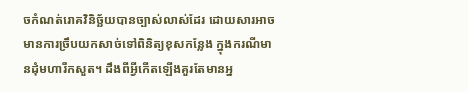ចកំណត់រោគវិនិច្ឆ័យបានច្បាស់លាស់ដែរ ដោយសារអាចមានការច្រឹបយកសាច់ទៅពិនិត្យខុសកន្លែង ក្នុងករណីមានដុំមហារីកសួត។ ដឹងពីអ្វីកើតឡើងគួរតែមានអ្ន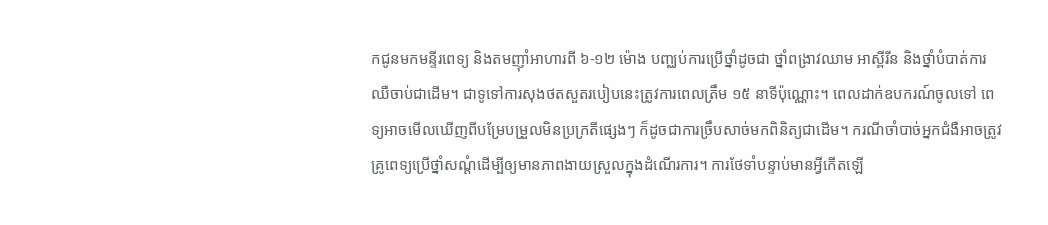កជូនមកមន្ទីរពេទ្យ និងតមញ៉ាំអាហារពី ៦-១២ ម៉ោង បញ្ឈប់ការប្រើថ្នាំដូចជា ថ្នាំពង្រាវឈាម អាស្ពីរីន និងថ្នាំបំបាត់ការឈឺចាប់ជាដើម។ ជាទូទៅការសុងថតសួតរបៀបនេះត្រូវការពេលត្រឹម ១៥ នាទីប៉ុណ្ណោះ។ ពេលដាក់ឧបករណ៍ចូលទៅ ពេទ្យអាចមើលឃើញពីបម្រែបម្រួលមិនប្រក្រតីផ្សេងៗ ក៏ដូចជាការច្រឹបសាច់មកពិនិត្យជាដើម។ ករណីចាំបាច់អ្នកជំងឺអាចត្រូវគ្រូពេទ្យប្រើថ្នាំសណ្ដំដើម្បីឲ្យមានភាពងាយស្រួលក្នុងដំណើរការ។ ការថែទាំបន្ទាប់មានអ្វីកើតឡើ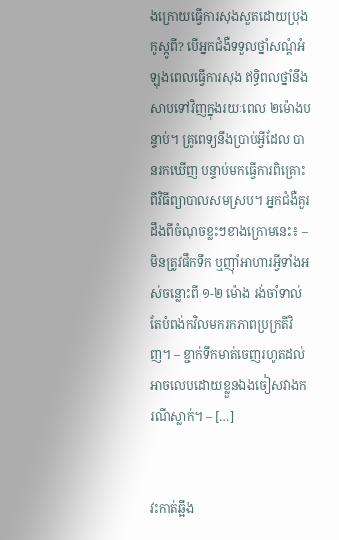ងក្រោយធ្វើការសុងសួតដោយប្រុងកូស្កូពី? បើអ្នកជំងឺទទួលថ្នាំសណ្ដំអំឡុងពេលធ្វើការសុង ឥទ្ធិពលថ្នាំនឹងសាបទៅវិញក្នុងរយៈពេល ២ម៉ោងបន្ទាប់។ គ្រូពេទ្យនឹងប្រាប់អ្វីដែល បានរកឃើញ បន្ទាប់មកធ្វើការពិគ្រោះពីវិធីព្យាបាលសមស្រប។ អ្នកជំងឺគួរដឹងពីចំណុចខ្លះៗខាងក្រោមនេះ៖ – មិនត្រូវផឹកទឹក ឬញ៉ាំអាហារអ្វីទាំងអស់ចន្លោះពី ១-២ ម៉ោង រង់ចាំទាល់តែបំពង់កវិលមករកភាពប្រក្រតីវិញ។ – ខ្ជាក់ទឹកមាត់ចេញរហូតដល់អាចលេបដោយខ្លួនឯងចៀសវាងករណីស្លាក់។ – […]


វះកាត់ឆ្អឹង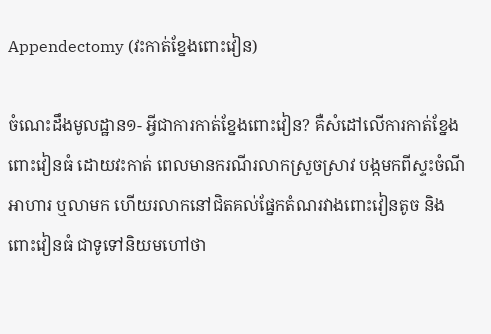Appendectomy (វះកាត់ខ្នែងពោះវៀន)

ចំណេះដឹងមូលដ្ឋាន១- អ្វីជាការកាត់ខ្នែងពោះវៀន? គឺសំដៅលើការកាត់ខ្នែងពោះវៀនធំ ដោយវះកាត់ ពេលមានករណីរលាកស្រួចស្រាវ បង្កមកពីស្ទះចំណីអាហារ ឬលាមក ហើយរលាកនៅជិតគល់ផ្នែកតំណរវាងពោះវៀនតូច និងពោះវៀនធំ ជាទូទៅនិយមហៅថា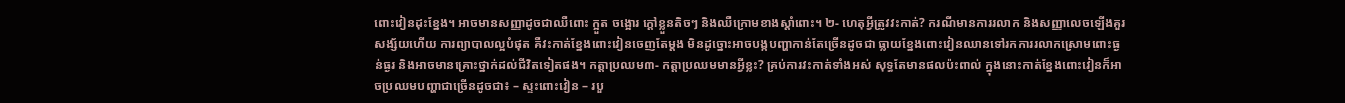ពោះវៀនដុះខ្នែង។ អាចមានសញ្ញាដូចជាឈឺពោះ ក្អួត ចង្អោរ ក្ដៅខ្លួនតិចៗ និងឈឺក្រោមខាងស្ដាំពោះ។ ២- ហេតុអ្វីត្រូវវះកាត់? ករណីមានការរលាក និងសញ្ញាលេចឡើងគួរសង្ស័យហើយ ការព្យាបាលល្អបំផុត គឺវះកាត់ខ្នែងពោះវៀនចេញតែម្តង មិនដូច្នោះអាចបង្កបញ្ហាកាន់តែច្រើនដូចជា ធ្លាយខ្នែងពោះវៀនឈានទៅរកការរលាកស្រោមពោះធ្ងន់ធ្ងរ និងអាចមានគ្រោះថ្នាក់ដល់ជីវិតទៀតផង។ កត្តាប្រឈម៣- កត្តាប្រឈមមានអ្វីខ្លះ? គ្រប់ការវះកាត់ទាំងអស់ សុទ្ធតែមានផលប៉ះពាល់ ក្នុងនោះកាត់ខ្នែងពោះវៀនក៏អាចប្រឈមបញ្ហាជាច្រើនដូចជា៖ – ស្ទះពោះវៀន – របួ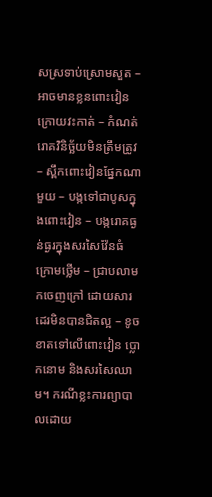សស្រទាប់ស្រោមសួត – អាចមានខ្លនពោះវៀនក្រោយវះកាត់ – កំណត់រោគវិនិច្ឆ័យមិនត្រឹមត្រូវ – ស្ពឹកពោះវៀនផ្នែកណាមួយ – បង្កទៅជាបូសក្នុងពោះវៀន – បង្ករោគធ្ងន់ធ្ងរក្នុងសរសៃវ៉ែនធំក្រោមថ្លើម – ជ្រាបលាមកចេញក្រៅ ដោយសារដេរមិនបានជិតល្អ – ខូចខាតទៅលើពោះវៀន ប្លោកនោម និងសរសៃឈាម។ ករណីខ្លះការព្យាបាលដោយ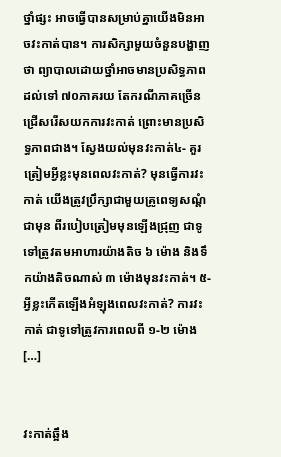ថ្នាំផ្សះ អាចធ្វើបានសម្រាប់គ្នាយើងមិនអាចវះកាត់បាន។ ការសិក្សាមួយចំនួនបង្ហាញថា ព្យាបាលដោយថ្នាំអាចមានប្រសិទ្ធភាពដល់ទៅ ៧០ភាគរយ តែករណីភាគច្រើនជ្រើសរើសយកការវះកាត់ ព្រោះមានប្រសិទ្ធភាពជាង។ ស្វែងយល់មុនវះកាត់៤- គួរត្រៀមអ្វីខ្លះមុនពេលវះកាត់? មុនធ្វើការវះកាត់ យើងត្រូវប្រឹក្សាជាមួយគ្រូពេទ្យសណ្ដំជាមុន ពីរបៀបត្រៀមមុនឡើងជ្រុញ ជាទូទៅត្រូវតមអាហារយ៉ាងតិច ៦ ម៉ោង និងទឹកយ៉ាងតិចណាស់ ៣ ម៉ោងមុនវះកាត់។ ៥- អ្វីខ្លះកើតឡើងអំឡុងពេលវះកាត់? ការវះកាត់ ជាទូទៅត្រូវការពេលពី ១-២ ម៉ោង […]


វះកាត់ឆ្អឹង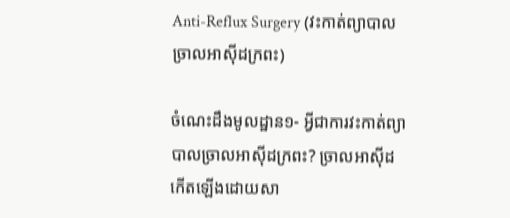Anti-Reflux Surgery (វះកាត់ព្យាបាលច្រាលអាស៊ីដក្រពះ)

ចំណេះដឹងមូលដ្ឋាន១- អ្វីជាការវះកាត់ព្យាបាលច្រាលអាស៊ីដក្រពះ? ច្រាលអាស៊ីដ កើតឡើងដោយសា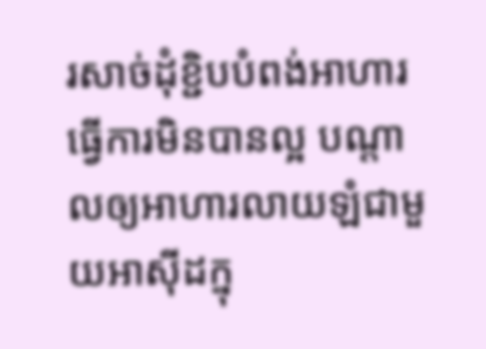រសាច់ដុំខ្ជិបបំពង់អាហារ ធ្វើការមិនបានល្អ បណ្តាលឲ្យអាហារលាយឡំជាមួយអាស៊ីដក្នុ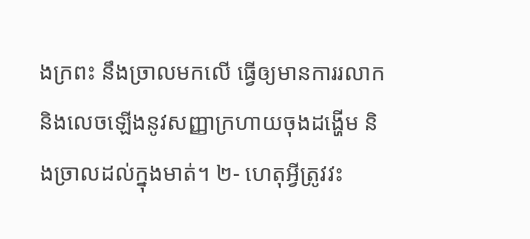ងក្រពះ នឹងច្រាលមកលើ ធ្វើឲ្យមានការរលាក និងលេចឡើងនូវសញ្ញាក្រហាយចុងដង្ហើម និងច្រាលដល់ក្នុងមាត់។ ២- ហេតុអ្វីត្រូវវះ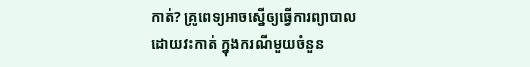កាត់? គ្រូពេទ្យអាចស្នើឲ្យធ្វើការព្យាបាលដោយវះកាត់ ក្នុងករណីមួយចំនួន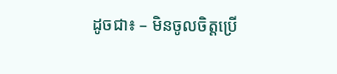ដូចជា៖ – មិនចូលចិត្តប្រើ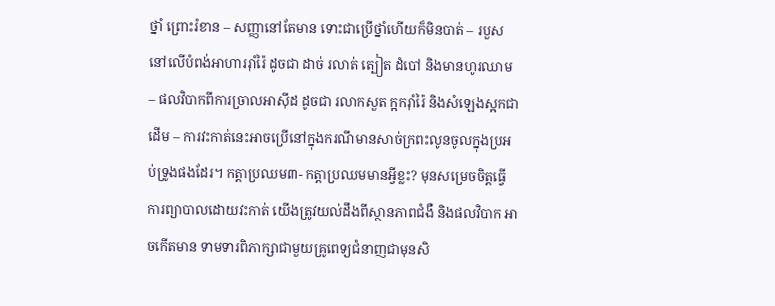ថ្នាំ ព្រោះរំខាន – សញ្ញានៅតែមាន ទោះជាប្រើថ្នាំហើយក៏មិនបាត់ – របួសនៅលើបំពង់អាហាររ៉ាំរ៉ៃ ដូចជា ដាច់ រលាត់ ត្បៀត ដំបៅ និងមានហូរឈាម – ផលវិបាកពីការច្រាលអាស៊ីដ ដូចជា រលាកសួត ក្អករ៉ាំរ៉ៃ និងសំឡេងស្អកជាដើម – ការវះកាត់នេះអាចប្រើនៅក្នុងករណីមានសាច់ក្រពះលូនចូលក្នុងប្រអប់ទ្រូងផងដែរ។ កត្តាប្រឈម៣- កត្តាប្រឈមមានអ្វីខ្លះ? មុនសម្រេចចិត្តធ្វើការព្យាបាលដោយវះកាត់ យើងត្រូវយល់ដឹងពីស្ថានភាពជំងឺ និងផលវិបាក អាចកើតមាន ទាមទារពិភាក្សាជាមួយគ្រូពេទ្យជំនាញជាមុនសិ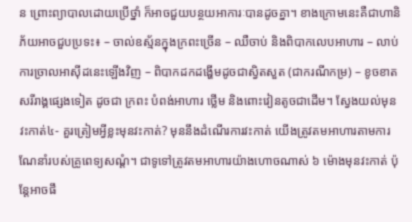ន ព្រោះព្យាបាលដោយប្រើថ្នាំ ក៏អាចជួយបន្ថយអាការៈបានដូចគ្នា។ ខាងក្រោមនេះគឺជាហានិភ័យអាចជួបប្រទះ៖ – ចាល់ឧស្ម័នក្នុងក្រពះច្រើន – ឈឺចាប់ និងពិបាកលេបអាហារ – លាប់ការច្រាលអាស៊ីដនេះឡើងវិញ – ពិបាកដកដង្ហើមដូចជាស្វិតសួត (ជាករណីកម្រ) – ខូចខាតសរីរាង្គផ្សេងទៀត ដូចជា ក្រពះ បំពង់អាហារ ថ្លើម និងពោះវៀនតូចជាដើម។ ស្វែងយល់មុនវះកាត់៤- គួរត្រៀមអ្វីខ្លះមុនវះកាត់? មុននឹងដំណើរការវះកាត់ យើងត្រូវតមអាហារតាមការណែនាំរបស់គ្រូពេទ្យសណ្ដំ។ ជាទូទៅត្រូវតមអាហារយ៉ាងហោចណាស់ ៦ ម៉ោងមុនវះកាត់ ប៉ុន្តែអាចផឹ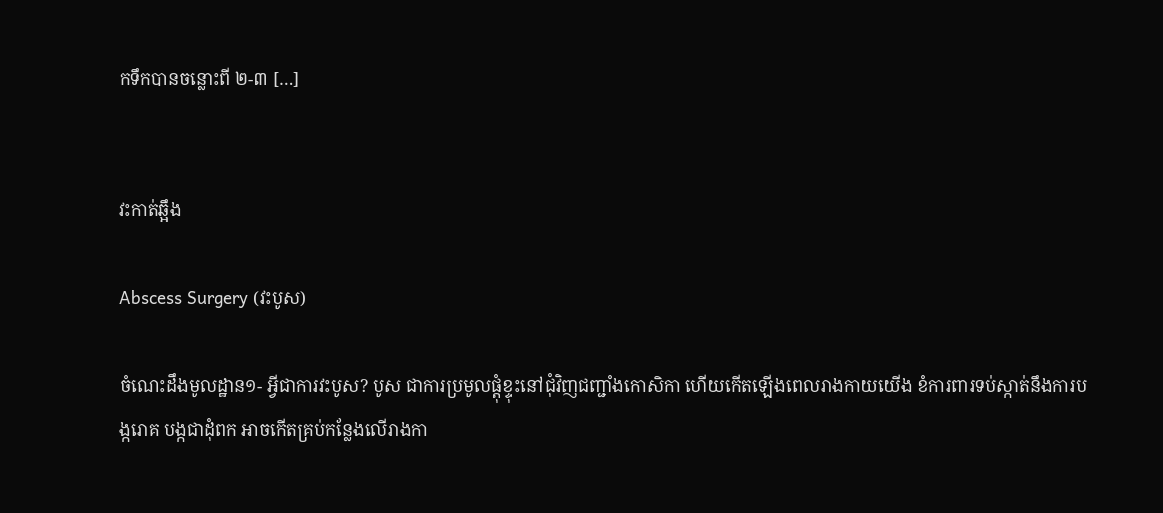កទឹកបានចន្លោះពី ២-៣ […]


វះកាត់ឆ្អឹង

Abscess Surgery (វះបូស)

ចំណេះដឹងមូលដ្ឋាន១- អ្វីជាការវះបូស? បូស ជាការប្រមូលផ្តុំខ្ទុះនៅជុំវិញជញ្ជាំងកោសិកា ហើយកើតឡើងពេលរាងកាយយើង ខំការពារទប់ស្កាត់នឹងការបង្ករោគ បង្កជាដុំពក អាចកើតគ្រប់កន្លែងលើរាងកា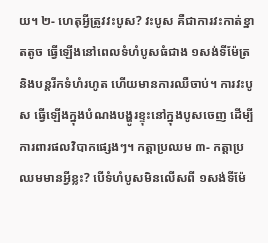យ។ ២- ហេតុអ្វីត្រូវវះបូស? វះបូស គឺជាការវះកាត់ខ្នាតតូច ធ្វើឡើងនៅពេលទំហំបូសធំជាង ១សង់ទីម៉ែត្រ និងបន្តរីកទំហំរហូត ហើយមានការឈឺចាប់។ ការវះបូស ធ្វើឡើងក្នុងបំណងបង្ហូរខ្ទុះនៅក្នុងបូសចេញ ដើម្បីការពារផលវិបាកផ្សេងៗ។ កត្តាប្រឈម ៣- កត្តាប្រឈមមានអ្វីខ្លះ? បើទំហំបូសមិនលើសពី ១សង់ទីម៉ែ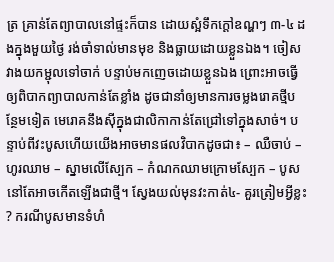ត្រ គ្រាន់តែព្យាបាលនៅផ្ទះក៏បាន ដោយស្អំទឹកក្ដៅឧណ្ហៗ ៣-៤ ដងក្នុងមួយថ្ងៃ រង់ចាំទាល់មានមុខ និងធ្លាយដោយខ្លួនឯង។ ចៀសវាងយកម្ជុលទៅចាក់ បន្ទាប់មកញេចដោយខ្លួនឯង ព្រោះអាចធ្វើឲ្យពិបាកព្យាបាលកាន់តែខ្លាំង ដូចជានាំឲ្យមានការចម្លងរោគថ្មីបន្ថែមទៀត មេរោគនឹងស៊ីក្នុងជាលិកាកាន់តែជ្រៅទៅក្នុងសាច់។ បន្ទាប់ពីវះបូសហើយយើងអាចមានផលវិបាកដូចជា៖ – ឈឺចាប់ – ហូរឈាម – ស្នាមលើស្បែក – កំណកឈាមក្រោមស្បែក – បូសនៅតែអាចកើតឡើងជាថ្មី។ ស្វែងយល់មុនវះកាត់៤- គួរត្រៀមអ្វីខ្លះ? ករណីបូសមានទំហំ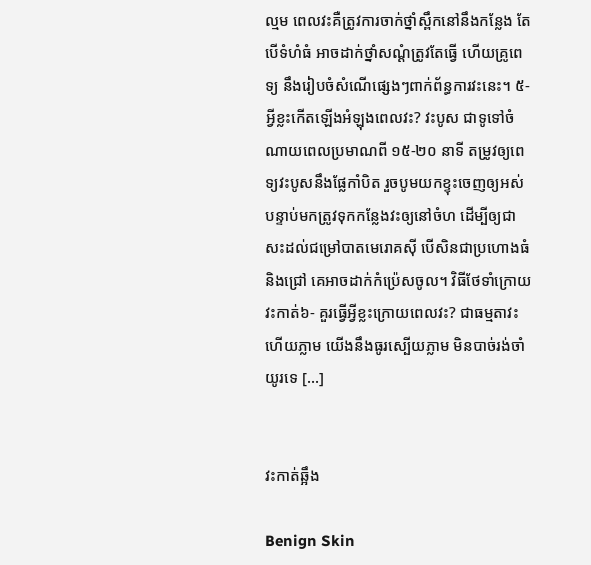ល្មម ពេលវះគឺត្រូវការចាក់ថ្នាំស្ពឹកនៅនឹងកន្លែង តែបើទំហំធំ អាចដាក់ថ្នាំសណ្ដំត្រូវតែធ្វើ ហើយគ្រូពេទ្យ នឹងរៀបចំសំណើផ្សេងៗពាក់ព័ន្ធការវះនេះ។ ៥- អ្វីខ្លះកើតឡើងអំឡុងពេលវះ? វះបូស ជាទូទៅចំណាយពេលប្រមាណពី ១៥-២០ នាទី តម្រូវឲ្យពេទ្យវះបូសនឹងផ្លែកាំបិត រួចបូមយកខ្ទុះចេញឲ្យអស់ បន្ទាប់មកត្រូវទុកកន្លែងវះឲ្យនៅចំហ ដើម្បីឲ្យជាសះដល់ជម្រៅបាតមេរោគស៊ី បើសិនជាប្រហោងធំ និងជ្រៅ គេអាចដាក់កំប្រ៉េសចូល។ វិធីថែទាំក្រោយវះកាត់៦- គួរធ្វើអ្វីខ្លះក្រោយពេលវះ? ជាធម្មតាវះហើយភ្លាម យើងនឹងធូរស្បើយភ្លាម មិនបាច់រង់ចាំយូរទេ […]


វះកាត់ឆ្អឹង

Benign Skin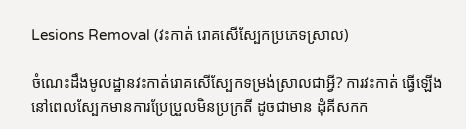Lesions Removal (វះកាត់ រោគសើស្បែកប្រភេទស្រាល)

ចំណេះដឹងមូលដ្ឋានវះកាត់រោគសើស្បែកទម្រង់ស្រាលជាអ្វី? ការវះកាត់ ធ្វើឡើងនៅពេលស្បែកមានការប្រែប្រួលមិនប្រក្រតី ដូចជាមាន ដុំគីសកក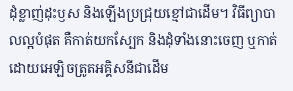ដុំខ្លាញ់ដុះឫស និងឡើងប្រជ្រុយខ្មៅជាដើម។ វិធីព្យាបាលល្អបំផុត គឺកាត់យកស្បែក និងដុំទាំងនោះចេញ ឬកាត់ដោយអេឡិចត្រូតអគ្គិសនីជាដើម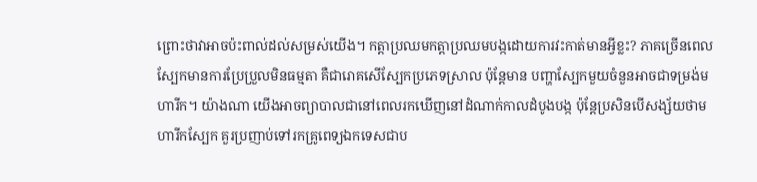ព្រោះថាវាអាចប៉ះពាល់ដល់សម្រស់យើង។ កត្តាប្រឈមកត្តាប្រឈមបង្កដោយការវះកាត់មានអ្វីខ្លះ? ភាគច្រើនពេលស្បែកមានការប្រែប្រួលមិនធម្មតា គឺជារោគសើស្បែកប្រភេទស្រាល ប៉ុន្តែមាន បញ្ហាស្បែកមួយចំនួនអាចជាទម្រង់មហារីក។ យ៉ាងណា យើងអាចព្យាបាលជានៅពេលរកឃើញនៅដំណាក់កាលដំបូងបង្ក ប៉ុន្តែប្រសិនបើសង្ស័យថាមហារីកស្បែក គួរប្រញាប់ទៅរកគ្រូពេទ្យឯកទេសជាប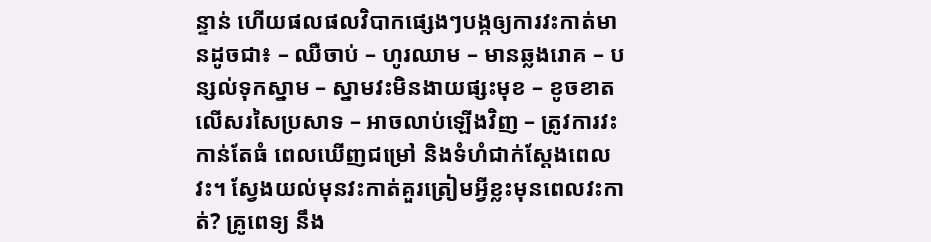ន្ទាន់ ហើយផលផលវិបាកផ្សេងៗបង្កឲ្យការវះកាត់មានដូចជា៖ – ឈឺចាប់ – ហូរឈាម – មានឆ្លងរោគ – បន្សល់ទុកស្នាម – ស្នាមវះមិនងាយផ្សះមុខ – ខូចខាតលើសរសៃប្រសាទ – អាចលាប់ឡើងវិញ – ត្រូវការវះកាន់តែធំ ពេលឃើញជម្រៅ និងទំហំជាក់ស្ដែងពេលវះ។ ស្វែងយល់មុនវះកាត់គួរត្រៀមអ្វីខ្លះមុនពេលវះកាត់? គ្រូពេទ្យ នឹង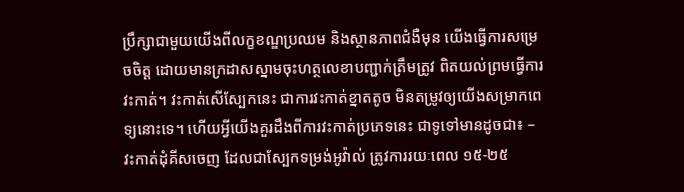ប្រឹក្សាជាមួយយើងពីលក្ខខណ្ឌប្រឈម និងស្ថានភាពជំងឺមុន យើងធ្វើការសម្រេចចិត្ត ដោយមានក្រដាសស្នាមចុះហត្ថលេខាបញ្ជាក់ត្រឹមត្រូវ ពិតយល់ព្រមធ្វើការវះកាត់។ វះកាត់សើស្បែកនេះ ជាការវះកាត់ខ្នាតតូច មិនតម្រូវឲ្យយើងសម្រាកពេទ្យនោះទេ។ ហើយអ្វីយើងគួរដឹងពីការវះកាត់ប្រភេទនេះ ជាទូទៅមានដូចជា៖ – វះកាត់ដុំគីសចេញ ដែលជាស្បែកទម្រង់អូវ៉ាល់ ត្រូវការរយៈពេល ១៥-២៥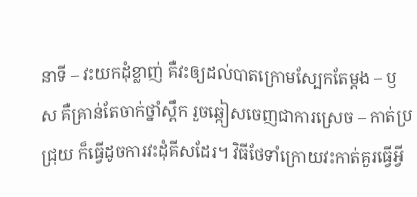នាទី – វះយកដុំខ្លាញ់ គឺវះឲ្យដល់បាតក្រោមស្បែកតែម្ដង – ឫស គឺគ្រាន់តែចាក់ថ្នាំស្ពឹក រួចឆ្កៀសចេញជាការស្រេច – កាត់ប្រជ្រុយ ក៏ធ្វើដូចការវះដុំគីសដែរ។ វិធីថែទាំក្រោយវះកាត់គួរធ្វើអ្វី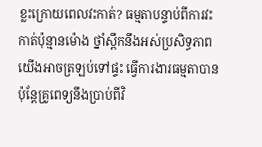ខ្លះក្រោយពេលវះកាត់? ធម្មតាបន្ទាប់ពីការវះកាត់ប៉ុន្មានម៉ោង ថ្នាំស្ពឹកនឹងអស់ប្រសិទ្ធភាព យើងអាចត្រឡប់ទៅផ្ទះ ធ្វើការងារធម្មតាបាន ប៉ុន្តែគ្រូពេទ្យនឹងប្រាប់ពីវិ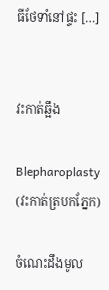ធីថែទាំនៅផ្ទះ […]


វះកាត់ឆ្អឹង

Blepharoplasty (វះកាត់ត្របកភ្នែក)

ចំណេះដឹងមូល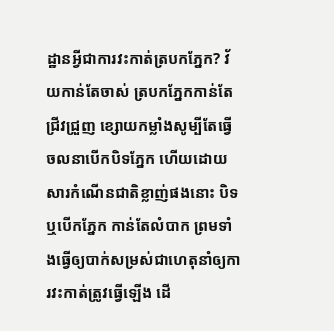ដ្ឋានអ្វីជាការវះកាត់ត្របកភ្នែក? វ័យកាន់តែចាស់ ត្របកភ្នែកកាន់តែជ្រីវជ្រួញ ខ្សោយកម្លាំងសូម្បីតែធ្វើចលនាបើកបិទភ្នែក ហើយដោយសារកំណើនជាតិខ្លាញ់ផងនោះ បិទ ឬបើកភ្នែក កាន់តែលំបាក ព្រមទាំងធ្វើឲ្យបាក់សម្រស់ជាហេតុនាំឲ្យការវះកាត់ត្រូវធ្វើឡើង ដើ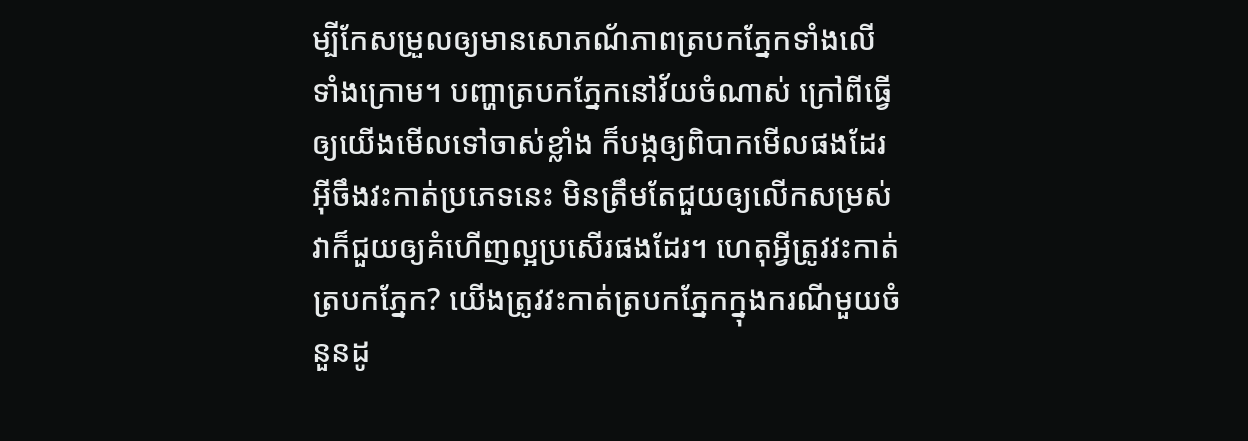ម្បីកែសម្រួលឲ្យមានសោភណ័ភាពត្របកភ្នែកទាំងលើ ទាំងក្រោម។ បញ្ហាត្របកភ្នែកនៅវ័យចំណាស់ ក្រៅពីធ្វើឲ្យយើងមើលទៅចាស់ខ្លាំង ក៏បង្កឲ្យពិបាកមើលផងដែរ អ៊ីចឹងវះកាត់ប្រភេទនេះ មិនត្រឹមតែជួយឲ្យលើកសម្រស់ វាក៏ជួយឲ្យគំហើញល្អប្រសើរផងដែរ។ ហេតុអ្វីត្រូវវះកាត់ត្របកភ្នែក? យើងត្រូវវះកាត់ត្របកភ្នែកក្នុងករណីមួយចំនួនដូ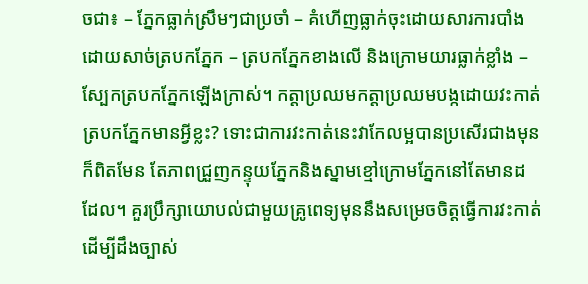ចជា៖ – ភ្នែកធ្លាក់ស្រឹមៗជាប្រចាំ – គំហើញធ្លាក់ចុះដោយសារការបាំងដោយសាច់ត្របកភ្នែក – ត្របកភ្នែកខាងលើ និងក្រោមយារធ្លាក់ខ្លាំង – ស្បែកត្របកភ្នែកឡើងក្រាស់។ កត្តាប្រឈមកត្តាប្រឈមបង្កដោយវះកាត់ត្របកភ្នែកមានអ្វីខ្លះ? ទោះជាការវះកាត់នេះវាកែលម្អបានប្រសើរជាងមុនក៏ពិតមែន តែភាពជ្រួញកន្ទុយភ្នែកនិងស្នាមខ្មៅក្រោមភ្នែកនៅតែមានដដែល។ គួរប្រឹក្សាយោបល់ជាមួយគ្រូពេទ្យមុននឹងសម្រេចចិត្តធ្វើការវះកាត់ដើម្បីដឹងច្បាស់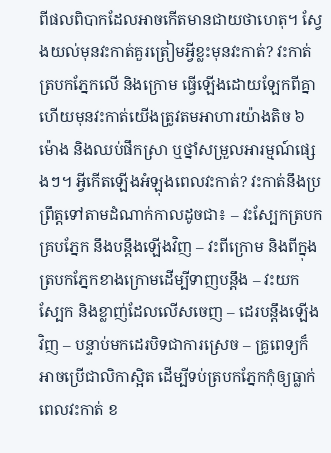ពីផលពិបាកដែលអាចកើតមានជាយថាហេតុ។ ស្វែងយល់មុនវះកាត់គួរត្រៀមអ្វីខ្លះមុនវះកាត់? វះកាត់ត្របកភ្នែកលើ និងក្រោម ធ្វើឡើងដោយឡែកពីគ្នា ហើយមុនវះកាត់យើងត្រូវតមអាហារយ៉ាងតិច ៦ម៉ោង និងឈប់ផឹកស្រា ឬថ្នាំសម្រួលអារម្មណ៍ផ្សេងៗ។ អ្វីកើតឡើងអំឡុងពេលវះកាត់? វះកាត់នឹងប្រព្រឹត្តទៅតាមដំណាក់កាលដូចជា៖ – វះស្បែកត្របកគ្របភ្នែក នឹងបន្តឹងឡើងវិញ – វះពីក្រោម និងពីក្នុងត្របកភ្នែកខាងក្រោមដើម្បីទាញបន្តឹង – វះយកស្បែក និងខ្លាញ់ដែលលើសចេញ – ដេរបន្តឹងឡើងវិញ – បន្ទាប់មកដេរបិទជាការស្រេច – គ្រូពេទ្យក៏អាចប្រើជាលិកាស្អិត ដើម្បីទប់ត្របកភ្នែកកុំឲ្យធ្លាក់ ពេលវះកាត់ ខ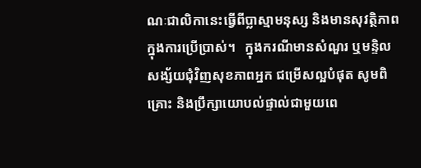ណៈជាលិកានេះធ្វើពីប្លាស្មាមនុស្ស និងមានសុវត្ថិភាពក្នុងការប្រើប្រាស់។   ក្នុងករណីមានសំណួរ ឬមន្ទិលសង្ស័យជុំវិញសុខភាពអ្នក ជម្រើសល្អបំផុត សូមពិគ្រោះ និងប្រឹក្សាយោបល់ផ្ទាល់ជាមួយពេ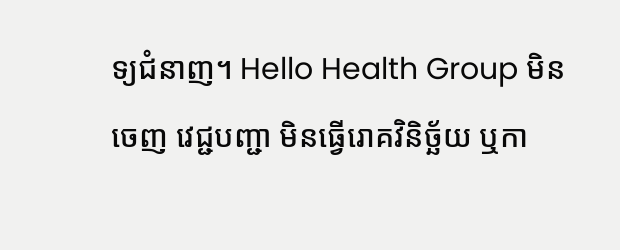ទ្យជំនាញ។ Hello Health Group មិនចេញ វេជ្ជបញ្ជា មិនធ្វើរោគវិនិច្ឆ័យ ឬកា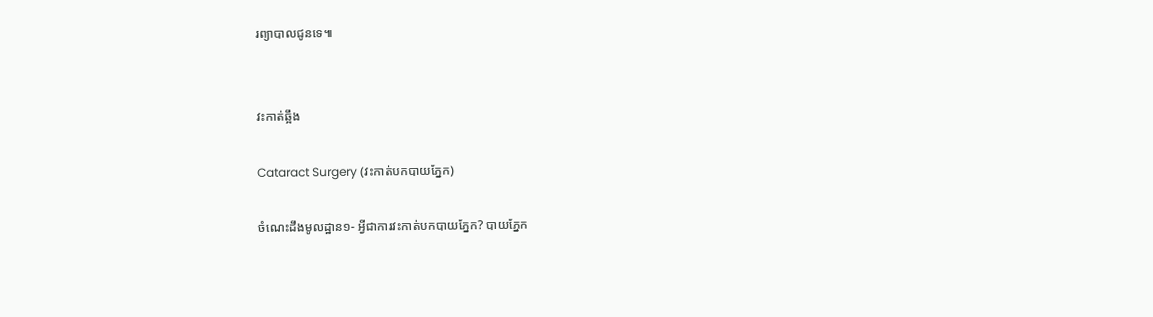រព្យាបាលជូនទេ៕


វះកាត់ឆ្អឹង

Cataract Surgery (វះកាត់បកបាយភ្នែក)

ចំណេះដឹងមូលដ្ឋាន១- អ្វីជាការវះកាត់បកបាយភ្នែក? បាយភ្នែក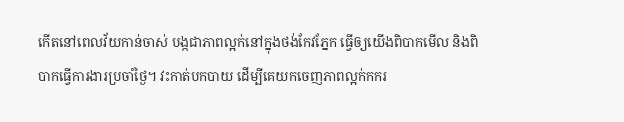កើតនៅពេលវ័យកាន់ចាស់ បង្កជាភាពល្អក់នៅក្នុងថង់កែវភ្នែក ធ្វើឲ្យយើងពិបាកមើល និងពិបាកធ្វើការងារប្រចាំថ្ងៃ។ វះកាត់បកបាយ ដើម្បីគេយកចេញភាពល្អក់កករ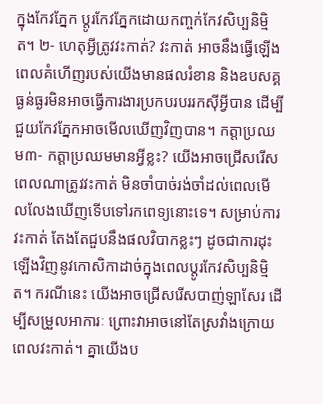ក្នុងកែវភ្នែក ប្ដូរកែវភ្នែកដោយកញ្ចក់កែវសិប្បនិម្មិត។ ២- ហេតុអី្វត្រូវវះកាត់? វះកាត់ អាចនឹងធ្វើឡើង ពេលគំហើញរបស់យើងមានផលរំខាន និងឧបសគ្គធ្ងន់ធ្ងរមិនអាចធ្វើការងារប្រកបរបររកស៊ីអ្វីបាន ដើម្បីជួយកែវភ្នែកអាចមើលឃើញវិញបាន។ កត្តាប្រឈម៣- កត្តាប្រឈមមានអ្វីខ្លះ? យើងអាចជ្រើសរើសពេលណាត្រូវវះកាត់ មិនចាំបាច់រង់ចាំដល់ពេលមើលលែងឃើញទើបទៅរកពេទ្យនោះទេ។ សម្រាប់ការវះកាត់ តែងតែជួបនឹងផលវិបាកខ្លះៗ ដូចជាការដុះឡើងវិញនូវកោសិកាដាច់ក្នុងពេលប្ដូរកែវសិប្បនិមិ្មត។ ករណីនេះ យើងអាចជ្រើសរើសបាញ់ឡាសែរ ដើម្បីសម្រួលអាការៈ ព្រោះវាអាចនៅតែស្រវាំងក្រោយពេលវះកាត់។ គ្នាយើងប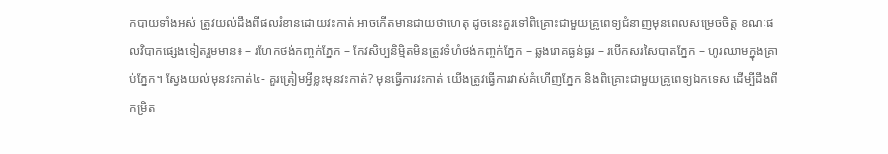កបាយទាំងអស់ ត្រូវយល់ដឹងពីផលរំខានដោយវះកាត់ អាចកើតមានជាយថាហេតុ ដូចនេះគួរទៅពិគ្រោះជាមួយគ្រូពេទ្យជំនាញមុនពេលសម្រេចចិត្ត ខណៈផលវិបាកផ្សេងទៀតរួមមាន៖ – រហែកថង់កញ្ចក់ភ្នែក – កែវសិប្បនិមិ្មតមិនត្រូវទំហំថង់កញ្ចក់ភ្នែក – ឆ្លងរោគធ្ងន់ធ្ងរ – របើកសរសៃបាតភ្នែក – ហូរឈាមក្នុងគ្រាប់ភ្នែក។ ស្វែងយល់មុនវះកាត់៤- គួរត្រៀមអ្វីខ្លះមុនវះកាត់? មុនធ្វើការវះកាត់ យើងត្រូវធ្វើការវាស់គំហើញភ្នែក និងពិគ្រោះជាមួយគ្រូពេទ្យឯកទេស ដើម្បីដឹងពីកម្រិត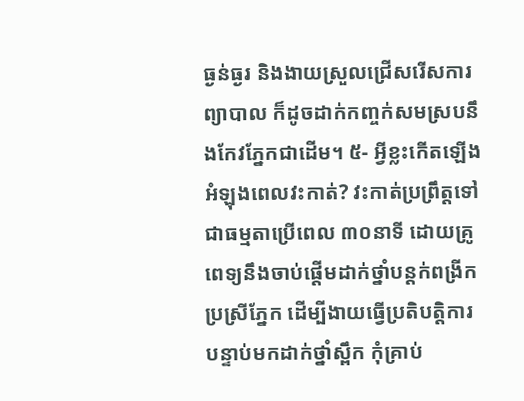ធ្ងន់ធ្ងរ និងងាយស្រួលជ្រើសរើសការព្យាបាល ក៏ដូចដាក់កញ្ចក់សមស្របនឹងកែវភ្នែកជាដើម។ ៥- អ្វីខ្លះកើតឡើងអំឡុងពេលវះកាត់? វះកាត់ប្រព្រឹត្តទៅជាធម្មតាប្រើពេល ៣០នាទី ដោយគ្រូពេទ្យនឹងចាប់ផ្តើមដាក់ថ្នាំបន្តក់ពង្រីកប្រស្រីភ្នែក ដើម្បីងាយធ្វើប្រតិបត្តិការ បន្ទាប់មកដាក់ថ្នាំស្ពឹក កុំគ្រាប់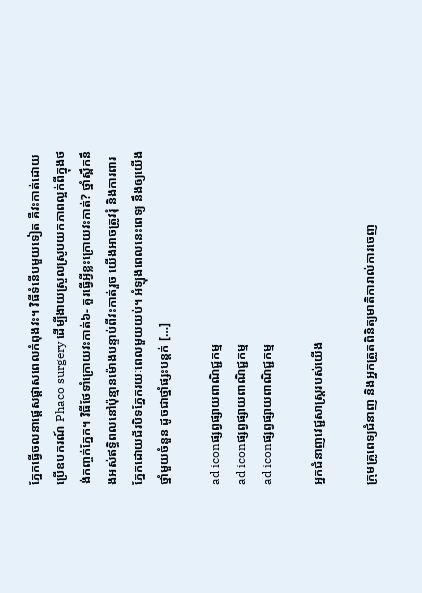ភ្នែកធ្វើចលនាផ្ដេសផ្ដាសពេលកំពុងវះ។ វិធីទំនើបមួយទៀត គឺវះកាត់ដោយប្រើឧបករណ៍ Phaco surgery ដើម្បីងាយស្រួលស្រូបយកភាពល្អក់ពីក្នុងថង់កញ្ចក់ភ្នែក។ វិធីថែទាំក្រោយវះកាត់៦- គួរធ្វើអ្វីខ្លះក្រោយវះកាត់? ថ្នាំស្ពឹកនឹងអស់ឥទ្ធិពលនៅប៉ុន្មានម៉ោងបន្ទាប់ពីវះកាត់រួច យើងអាចត្រូវរុំ និងការពារភ្នែកដោយជ័របិទភ្នែករយៈពេលមួយយប់។ អំឡុងពេលនេះពេទ្យ នឹងឲ្យយើងថ្នាំមួយចំនួន ដូចជាថ្នាំផ្សះបន្តក់ […]

ad iconផ្សព្វផ្សាយពាណិជ្ជកម្ម
ad iconផ្សព្វផ្សាយពាណិជ្ជកម្ម
ad iconផ្សព្វផ្សាយពាណិជ្ជកម្ម

អ្នកជំនាញវេជ្ជសាស្ត្ររបស់យើង

ក្រុមគ្រូពេទ្យជំនាញ និងអ្នកត្រួតពិនិត្យមាតិការាល់ការចេញ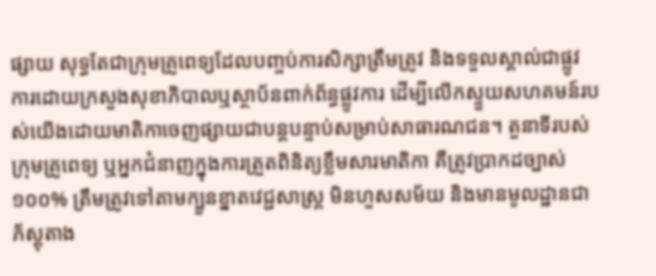ផ្សាយ សុទ្ធតែជាក្រុមគ្រូពេទ្យដែលបញ្ចប់ការសិក្សាត្រឹមត្រូវ និងទទួលស្គាល់ជាផ្លូវការដោយក្រសួងសុខាភិបាលឬស្ថាប័នពាក់ព័ន្ធផ្លូវការ ដើម្បីលើកស្ទួយសហគមន៍របស់យើងដោយមាតិកាចេញផ្សាយជាបន្តបន្ទាប់សម្រាប់សាធារណជន។ តួនាទីរបស់ក្រុមគ្រូពេទ្យ ឬអ្នកជំនាញក្នុងការត្រួតពិនិត្យខ្លឹមសារមាតិកា គឺត្រូវប្រាកដច្បាស់ ១០០% ត្រឹមត្រូវទៅតាមក្បួនខ្នាតវេជ្ជសាស្ត្រ មិនហួសសម័យ និងមានមូលដ្ឋានជាភ័ស្តុតាង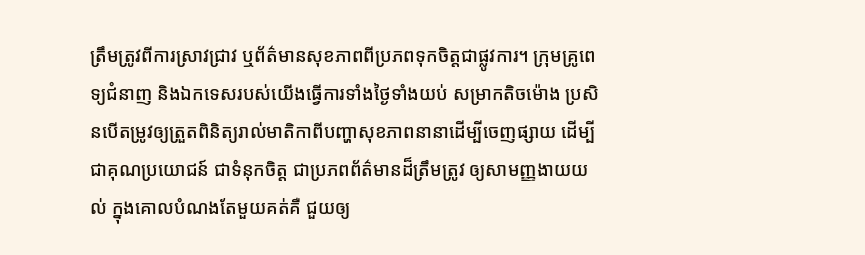ត្រឹមត្រូវពីការស្រាវជ្រាវ ឬព័ត៌មានសុខភាពពីប្រភពទុកចិត្តជាផ្លូវការ។ ក្រុមគ្រូពេទ្យជំនាញ និងឯកទេសរបស់យើងធ្វើការទាំងថ្ងៃទាំងយប់ សម្រាកតិចម៉ោង ប្រសិនបើតម្រូវឲ្យត្រួតពិនិត្យរាល់មាតិកាពីបញ្ហាសុខភាពនានាដើម្បីចេញផ្សាយ ដើម្បីជាគុណប្រយោជន៍ ជាទំនុកចិត្ត ជាប្រភពព័ត៌មានដ៏ត្រឹមត្រូវ ឲ្យសាមញ្ញងាយយល់ ក្នុងគោលបំណងតែមួយគត់គឺ ជួយឲ្យ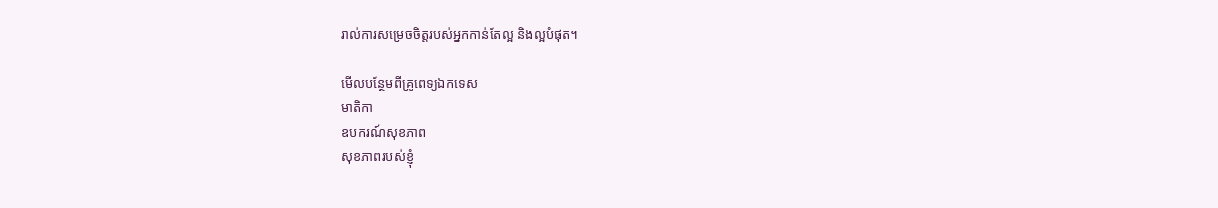រាល់ការសម្រេចចិត្តរបស់អ្នកកាន់តែល្អ និងល្អបំផុត។

មើលបន្ថែមពីគ្រូពេទ្យឯកទេស
មាតិកា
ឧបករណ៍សុខភាព
សុខភាពរបស់ខ្ញុំ